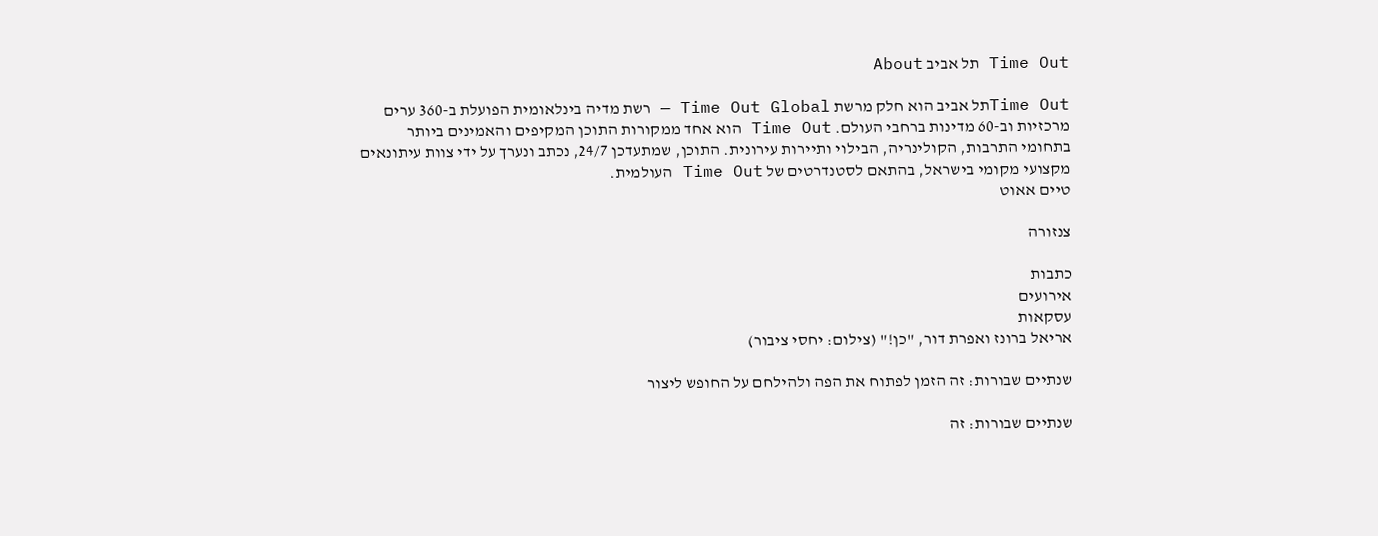Time Out תל אביב About

Time Outתל אביב הוא חלק מרשת Time Out Global — רשת מדיה בינלאומית הפועלת ב-360 ערים מרכזיות וב-60 מדינות ברחבי העולם. Time Out הוא אחד ממקורות התוכן המקיפים והאמינים ביותר בתחומי התרבות, הקולינריה, הבילוי ותיירות עירונית. התוכן, שמתעדכן 24/7, נכתב ונערך על ידי צוות עיתונאים מקצועי מקומי בישראל, בהתאם לסטנדרטים של Time Out העולמית.
טיים אאוט

צנזורה

כתבות
אירועים
עסקאות
אריאל ברונז ואפרת דור, "כן!" (צילום: יחסי ציבור)

שנתיים שבורות: זה הזמן לפתוח את הפה ולהילחם על החופש ליצור

שנתיים שבורות: זה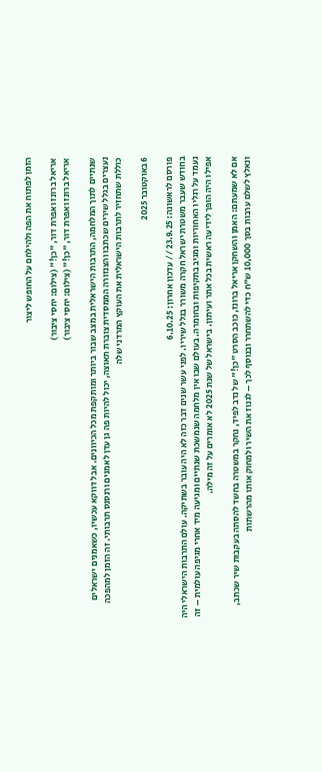הזמן לפתוח את הפה ולהילחם על החופש ליצור

אריאל ברונז ואפרת דור, "כן!" (צילום: יחסי ציבור)
אריאל ברונז ואפרת דור, "כן!" (צילום: יחסי ציבור)

שנתיים לתוך המלחמה, התרבות הישראלית במצב שבור ביותר ומותקפת מכל הכיוונים. אבל דווקא עכשיו, כשאמנים ישראלים נעצרים בגלל שירים שכתבו והצנזורה הממסדית צוברת תאוצה, יכול להיות פה גן עדן לאמנים ורנסנס תרבותי. זה הזמן למהפכה כוללת שתחזיר לתרבות הישראלית את העוקץ המרדני שלה

6 באוקטובר 2025

פורסם לראשונה: 23.9.25 // עדכון אחרון: 6.10.25
בחודש שעבר משטרת ישראל חקרה משורר בגלל שיריו. לפני עשר שנים דבר כזה לא היה עובר בשתיקה. עולם התרבות הישראלי היה נעמד על רגליו האחוריות ומגיב בתקיפות ובחומרה. בעולם שבו אין מלחמה שנמשכת שנתיים ומגיעה מיד אחרי מגיפה עולמית – זה אפילו היה הופך לידיעה ראשית בכל אתר ועיתון. בישראל של שנת 2025 לא אומרים על זה מילה.

אם לא שמעתם: האמן והשחקן אריאל ברונז, כוכב הסרט "כן!" של נדב לפיד, נחקר במשטרה בחשד להסתה בעקבות שיר שכתב, ונאלץ לשלם ערבות בסך 10,000 ש"ח כדי להשתחרר ובנוסף לכך – לגנוז את השיר ולמחוק אותו מהרשתות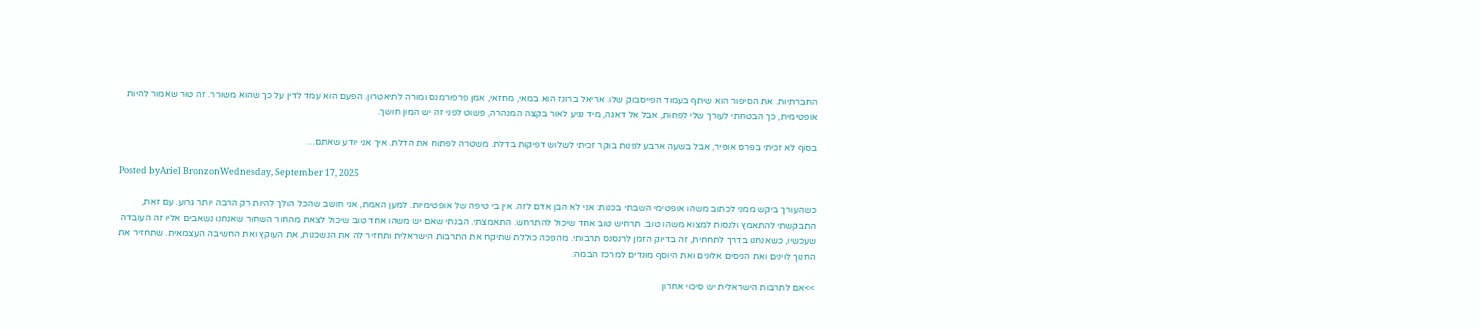החברתיות. את הסיפור הוא שיתף בעמוד הפייסבוק שלו. אריאל ברונז הוא במאי, מחזאי, אמן פרפורמנס ומורה לתיאטרון. הפעם הוא עמד לדין על כך שהוא משורר. זה טור שאמור להיות אופטימית, כך הבטחתי לעורך שלי לפחות, אבל אל דאגה, מיד נגיע לאור בקצה המנהרה, פשוט לפני זה יש המון חושך.

בסוף לא זכיתי בפרס אופיר, אבל בשעה ארבע לפנות בוקר זכיתי לשלוש דפיקות בדלת. משטרה לפתוח את הדלת. איך אני יודע שאתם…

Posted byAriel BronzonWednesday, September 17, 2025

כשהעורך ביקש ממני לכתוב משהו אופטימי השבתי בכנות: אני לא הבן אדם לזה. אין בי טיפה של אופטימיות. למען האמת, אני חושב שהכל הולך להיות רק הרבה יותר גרוע. עם זאת, התבקשתי להתאמץ ולנסות למצוא משהו טוב. תרחיש טוב אחד שיכול להתרחש. התאמצתי. הבנתי שאם יש משהו אחד טוב שיכול לצאת מהחור השחור שאנחנו נשאבים אליו זה העובדה שעכשיו, כשאנחנו בדרך לתחתית, זה בדיוק הזמן לרנסנס תרבותי. מהפכה כוללת שתיקח את התרבות הישראלית ותחזיר לה את הנשכנות, את העוקץ ואת החשיבה העצמאית. שתחזיר את החנוך לוינים ואת הניסים אלונים ואת היוסף מונדים למרכז הבמה.

>>אם לתרבות הישראלית יש סיכוי אחרון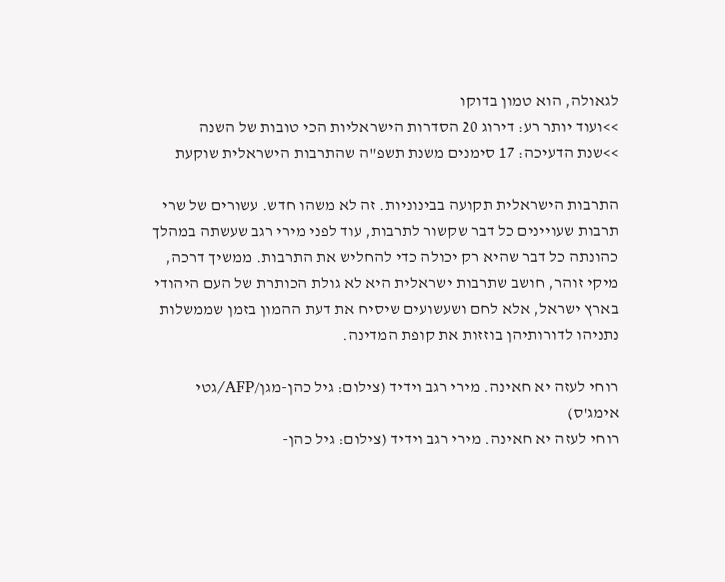לגאולה, הוא טמון בדוקו
>>ועוד יותר רע: דירוג 20 הסדרות הישראליות הכי טובות של השנה
>>שנת הדעיכה: 17 סימנים משנת תשפ"ה שהתרבות הישראלית שוקעת

התרבות הישראלית תקועה בבינוניות. זה לא משהו חדש. עשורים של שרי תרבות שעויינים כל דבר שקשור לתרבות, עוד לפני מירי רגב שעשתה במהלך כהונתה כל דבר שהיא רק יכולה כדי להחליש את התרבות. ממשיך דרכה, מיקי זוהר, חושב שתרבות ישראלית היא לא גולת הכותרת של העם היהודי בארץ ישראל, אלא לחם ושעשועים שיסיח את דעת ההמון בזמן שממשלות נתניהו לדורותיהן בוזזות את קופת המדינה.

רוחי לעזה יא חאינה. מירי רגב וידיד (צילום: גיל כהן-מגן/AFP/גטי אימג'ס)
רוחי לעזה יא חאינה. מירי רגב וידיד (צילום: גיל כהן-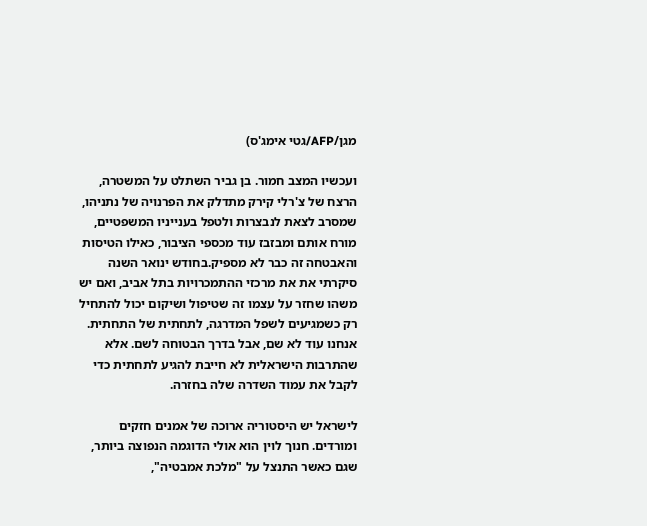מגן/AFP/גטי אימג'ס)

ועכשיו המצב חמור. בן גביר השתלט על המשטרה, הרצח של צ'רלי קירק מתדלק את הפרנויה של נתניהו, שמסרב לצאת לנבצרות ולטפל בענייניו המשפטיים, מורח אותם ומבזבז עוד מכספי הציבור, כאילו הטיסות והאבטחה זה כבר לא מספיק.בחודש ינואר השנה סיקרתי את את מרכזי ההתמכרויות בתל אביב, ואם יש משהו שחזר על עצמו זה שטיפול ושיקום יכול להתחיל רק כשמגיעים לשפל המדרגה, לתחתית של התחתית. אנחנו עוד לא שם, אבל בדרך הבטוחה לשם. אלא שהתרבות הישראלית לא חייבת להגיע לתחתית כדי לקבל את עמוד השדרה שלה בחזרה.

לישראל יש היסטוריה ארוכה של אמנים חזקים ומורדים. חנוך לוין הוא אולי הדוגמה הנפוצה ביותר, שגם כאשר התנצל על "מלכת אמבטיה",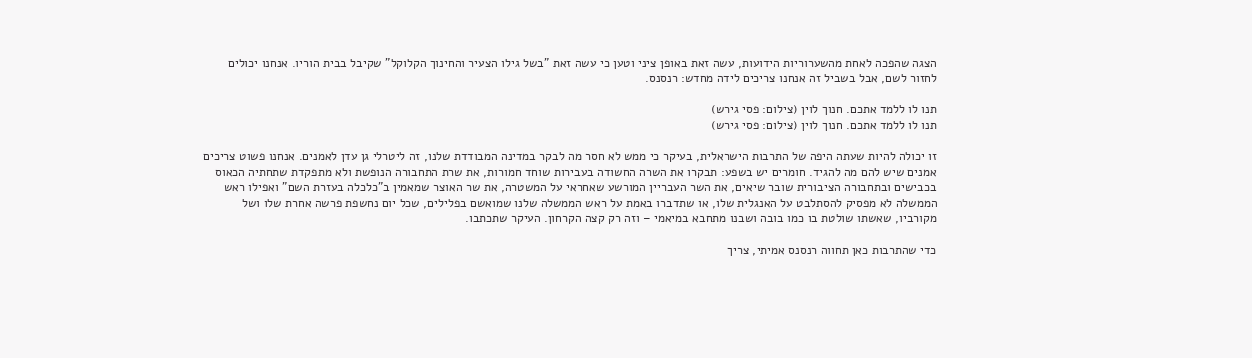הצגה שהפכה לאחת מהשערוריות הידועות, עשה זאת באופן ציני וטען כי עשה זאת "בשל גילו הצעיר והחינוך הקלוקל" שקיבל בבית הוריו. אנחנו יכולים לחזור לשם, אבל בשביל זה אנחנו צריכים לידה מחדש: רנסנס.

תנו לו ללמד אתכם. חנוך לוין (צילום: פסי גירש)
תנו לו ללמד אתכם. חנוך לוין (צילום: פסי גירש)

זו יכולה להיות שעתה היפה של התרבות הישראלית, בעיקר כי ממש לא חסר מה לבקר במדינה המבודדת שלנו, זה ליטרלי גן עדן לאמנים. אנחנו פשוט צריכים אמנים שיש להם מה להגיד. חומרים יש בשפע: תבקרו את השרה החשודה בעבירות שוחד חמורות, את שרת התחבורה הנופשת ולא מתפקדת שתחתיה הכאוס בכבישים ובתחבורה הציבורית שובר שיאים, את השר העבריין המורשע שאחראי על המשטרה, את שר האוצר שמאמין ב"כלכלה בעזרת השם" ואפילו ראש הממשלה לא מפסיק להסתלבט על האנגלית שלו, או שתדברו באמת על ראש הממשלה שלנו שמואשם בפלילים, שכל יום נחשפת פרשה אחרת שלו ושל מקורביו, שאשתו שולטת בו כמו בובה ושבנו מתחבא במיאמי – וזה רק קצה הקרחון. העיקר שתכתבו.

כדי שהתרבות כאן תחווה רנסנס אמיתי, צריך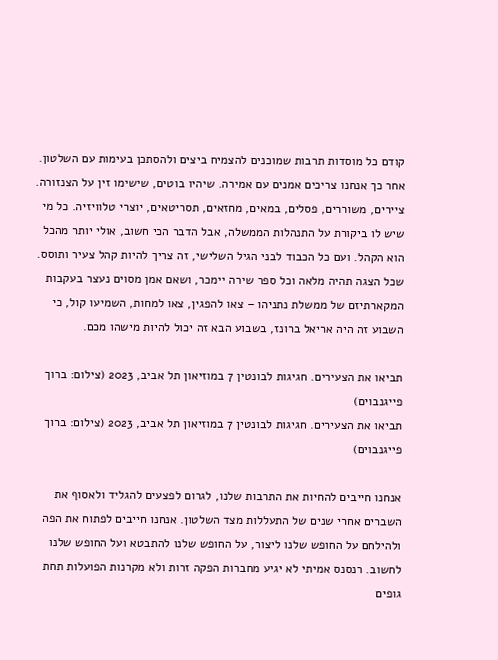קודם כל מוסדות תרבות שמוכנים להצמיח ביצים ולהסתכן בעימות עם השלטון. אחר כך אנחנו צריכים אמנים עם אמירה. שיהיו בוטים, שישימו זין על הצנזורה. ציירים, משוררים, פסלים, במאים, מחזאים, תסריטאים, יוצרי טלוויזיה. כל מי שיש לו ביקורת על התנהלות הממשלה, אבל הדבר הכי חשוב, אולי יותר מהכל הוא הקהל. ועם כל הכבוד לבני הגיל השלישי, זה צריך להיות קהל צעיר ותוסס. שכל הצגה תהיה מלאה וכל ספר שירה יימכר, ושאם אמן מסוים נעצר בעקבות המקארתיזם של ממשלת נתניהו – צאו להפגין, צאו למחות, השמיעו קול, כי השבוע זה היה אריאל ברונז, בשבוע הבא זה יכול להיות מישהו מכם.

תביאו את הצעירים. חגיגות לבונטין 7 במוזיאון תל אביב, 2023 (צילום: ברוך פייגנבוים)
תביאו את הצעירים. חגיגות לבונטין 7 במוזיאון תל אביב, 2023 (צילום: ברוך פייגנבוים)

אנחנו חייבים להחיות את התרבות שלנו, לגרום לפצעים להגליד ולאסוף את השברים אחרי שנים של התעללות מצד השלטון. אנחנו חייבים לפתוח את הפה ולהילחם על החופש שלנו ליצור, על החופש שלנו להתבטא ועל החופש שלנו לחשוב. רנסנס אמיתי לא יגיע מחברות הפקה זרות ולא מקרנות הפועלות תחת גופים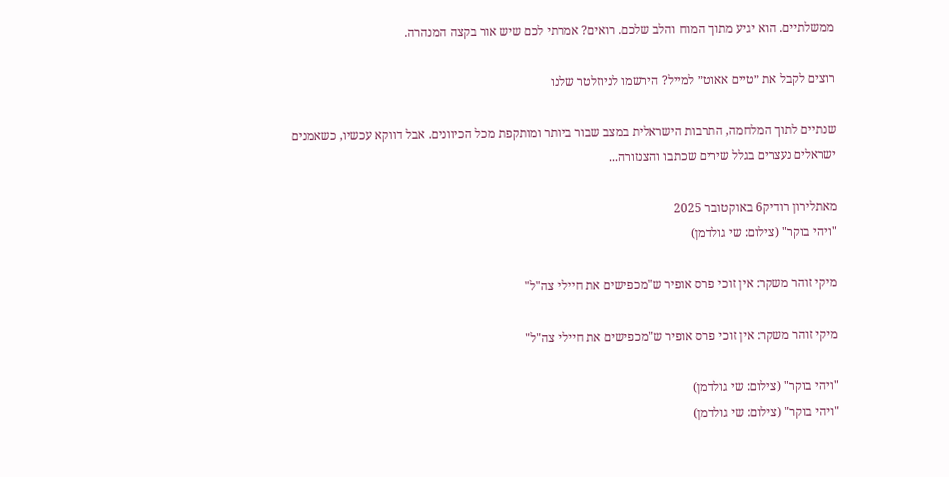ממשלתיים. הוא יגיע מתוך המוח והלב שלכם. רואים? אמרתי לכם שיש אור בקצה המנהרה.

רוצים לקבל את ״טיים אאוט״ למייל? הירשמו לניוזלטר שלנו

שנתיים לתוך המלחמה, התרבות הישראלית במצב שבור ביותר ומותקפת מכל הכיוונים. אבל דווקא עכשיו, כשאמנים ישראלים נעצרים בגלל שירים שכתבו והצנזורה...

מאתלירון רודיק6 באוקטובר 2025
"ויהי בוקר" (צילום: שי גולדמן)

מיקי זוהר משקר: אין זוכי פרס אופיר ש"מכפישים את חיילי צה"ל"

מיקי זוהר משקר: אין זוכי פרס אופיר ש"מכפישים את חיילי צה"ל"

"ויהי בוקר" (צילום: שי גולדמן)
"ויהי בוקר" (צילום: שי גולדמן)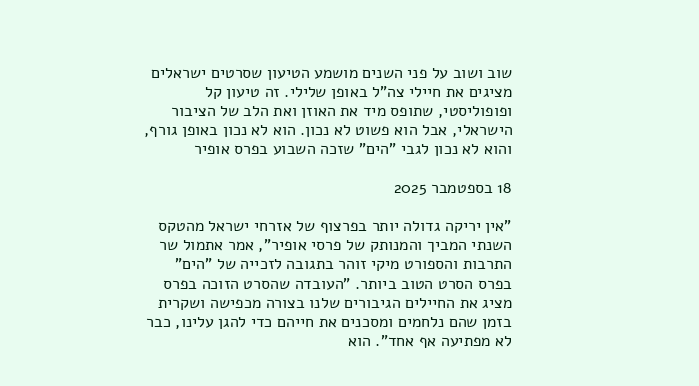שוב ושוב על פני השנים מושמע הטיעון שסרטים ישראלים מציגים את חיילי צה"ל באופן שלילי. זה טיעון קל ופופוליסטי, שתופס מיד את האוזן ואת הלב של הציבור הישראלי, אבל הוא פשוט לא נכון. הוא לא נכון באופן גורף, והוא לא נכון לגבי "הים" שזכה השבוע בפרס אופיר

18 בספטמבר 2025

"אין יריקה גדולה יותר בפרצוף של אזרחי ישראל מהטקס השנתי המביך והמנותק של פרסי אופיר", אמר אתמול שר התרבות והספורט מיקי זוהר בתגובה לזכייה של "הים" בפרס הסרט הטוב ביותר. "העובדה שהסרט הזוכה בפרס מציג את החיילים הגיבורים שלנו בצורה מכפישה ושקרית בזמן שהם נלחמים ומסכנים את חייהם כדי להגן עלינו, כבר לא מפתיעה אף אחד". הוא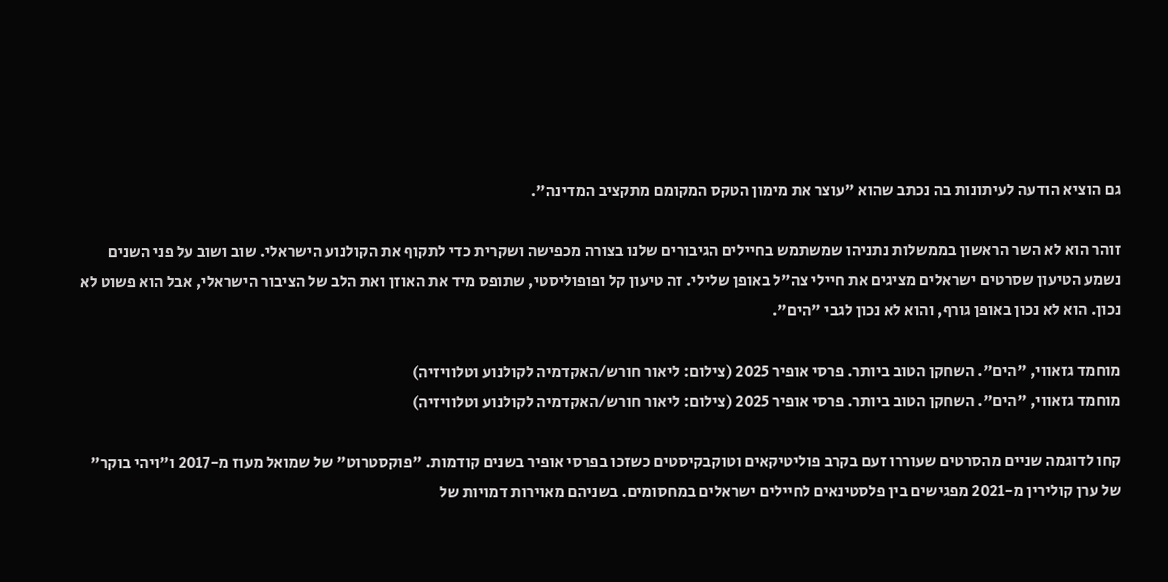גם הוציא הודעה לעיתונות בה נכתב שהוא "עוצר את מימון הטקס המקומם מתקציב המדינה".

זוהר הוא לא השר הראשון בממשלות נתניהו שמשתמש בחיילים הגיבורים שלנו בצורה מכפישה ושקרית כדי לתקוף את הקולנוע הישראלי. שוב ושוב על פני השנים נשמע הטיעון שסרטים ישראלים מציגים את חיילי צה"ל באופן שלילי. זה טיעון קל ופופוליסטי, שתופס מיד את האוזן ואת הלב של הציבור הישראלי, אבל הוא פשוט לא נכון. הוא לא נכון באופן גורף, והוא לא נכון לגבי "הים".

מוחמד גזאווי, "הים". השחקן הטוב ביותר. פרסי אופיר 2025 (צילום: ליאור חורש/האקדמיה לקולנוע וטלוויזיה)
מוחמד גזאווי, "הים". השחקן הטוב ביותר. פרסי אופיר 2025 (צילום: ליאור חורש/האקדמיה לקולנוע וטלוויזיה)

קחו לדוגמה שניים מהסרטים שעוררו זעם בקרב פוליטיקאים וטוקבקיסטים כשזכו בפרסי אופיר בשנים קודמות. "פוקסטרוט" של שמואל מעוז מ-2017 ו"ויהי בוקר" של ערן קולירין מ-2021 מפגישים בין פלסטינאים לחיילים ישראלים במחסומים. בשניהם מאוירות דמויות של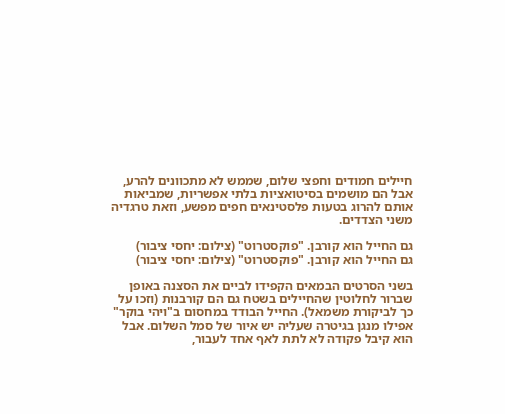חיילים חמודים וחפצי שלום, שממש לא מתכוונים להרע, אבל הם מושמים בסיטואציות בלתי אפשריות, שמביאות אותם להרוג בטעות פלסטינאים חפים מפשע, וזאת טרגדיה משני הצדדים.

גם החייל הוא קורבן. "פוקסטרוט" (צילום: יחסי ציבור)
גם החייל הוא קורבן. "פוקסטרוט" (צילום: יחסי ציבור)

בשני הסרטים הבמאים הקפידו לביים את הסצנה באופן שברור לחלוטין שהחיילים בשטח גם הם קורבנות (וזכו על כך לביקורת משמאל). החייל הבודד במחסום ב"ויהי בוקר" אפילו מנגן בגיטרה שעליה יש איור של סמל השלום. אבל הוא קיבל פקודה לא לתת לאף אחד לעבור,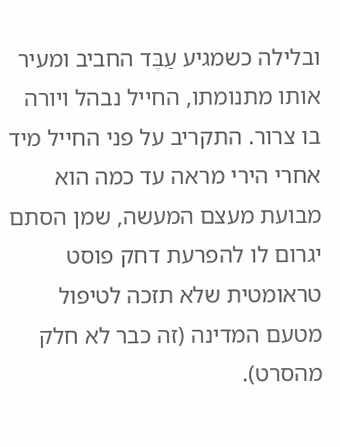ובלילה כשמגיע עַבֶּד החביב ומעיר אותו מתנומתו, החייל נבהל ויורה בו צרור. התקריב על פני החייל מיד אחרי הירי מראה עד כמה הוא מבועת מעצם המעשה, שמן הסתם יגרום לו להפרעת דחק פוסט טראומטית שלא תזכה לטיפול מטעם המדינה (זה כבר לא חלק מהסרט).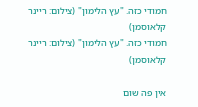חמודי כזה. "עץ הלימון" (צילום: ריינר קלאוסמן)
חמודי כזה. "עץ הלימון" (צילום: ריינר קלאוסמן)

אין פה שום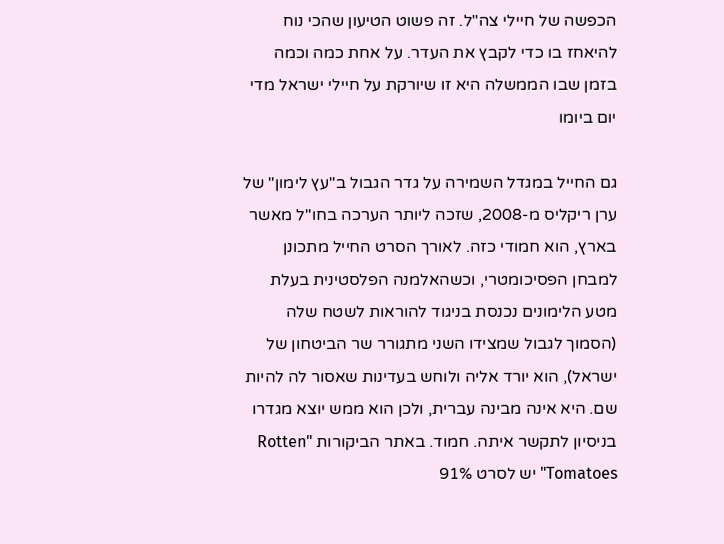הכפשה של חיילי צה"ל. זה פשוט הטיעון שהכי נוח להיאחז בו כדי לקבץ את העדר. על אחת כמה וכמה בזמן שבו הממשלה היא זו שיורקת על חיילי ישראל מדי יום ביומו

גם החייל במגדל השמירה על גדר הגבול ב"עץ לימון" של ערן ריקליס מ-2008, שזכה ליותר הערכה בחו"ל מאשר בארץ, הוא חמודי כזה. לאורך הסרט החייל מתכונן למבחן הפסיכומטרי, וכשהאלמנה הפלסטינית בעלת מטע הלימונים נכנסת בניגוד להוראות לשטח שלה (הסמוך לגבול שמצידו השני מתגורר שר הביטחון של ישראל), הוא יורד אליה ולוחש בעדינות שאסור לה להיות שם. היא אינה מבינה עברית, ולכן הוא ממש יוצא מגדרו בניסיון לתקשר איתה. חמוד. באתר הביקורות "Rotten Tomatoes" יש לסרט 91%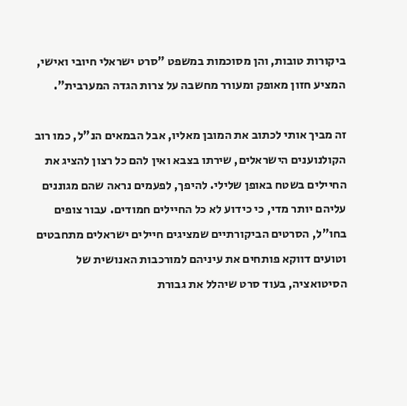ביקורות טובות, והן מסוכמות במשפט "סרט ישראלי חיובי ואישי, המציע חזון מאופק ומעורר מחשבה על צרות הגדה המערבית".

זה מביך אותי לכתוב את המובן מאליו, אבל הבמאים הנ"ל, כמו רוב הקולנוענים הישראלים, שירתו בצבא ואין להם כל רצון להציג את החיילים בשטח באופן שלילי. להיפך, לפעמים נראה שהם מגוננים עליהם יותר מדי, כי כידוע לא כל החיילים חמודים. עבור צופים בחו"ל, הסרטים הביקורתיים שמציגים חיילים ישראלים מתחבטים וטועים דווקא פותחים את עיניהם למורכבות האנושית של הסיטואציה, בעוד סרט שיהלל את גבורת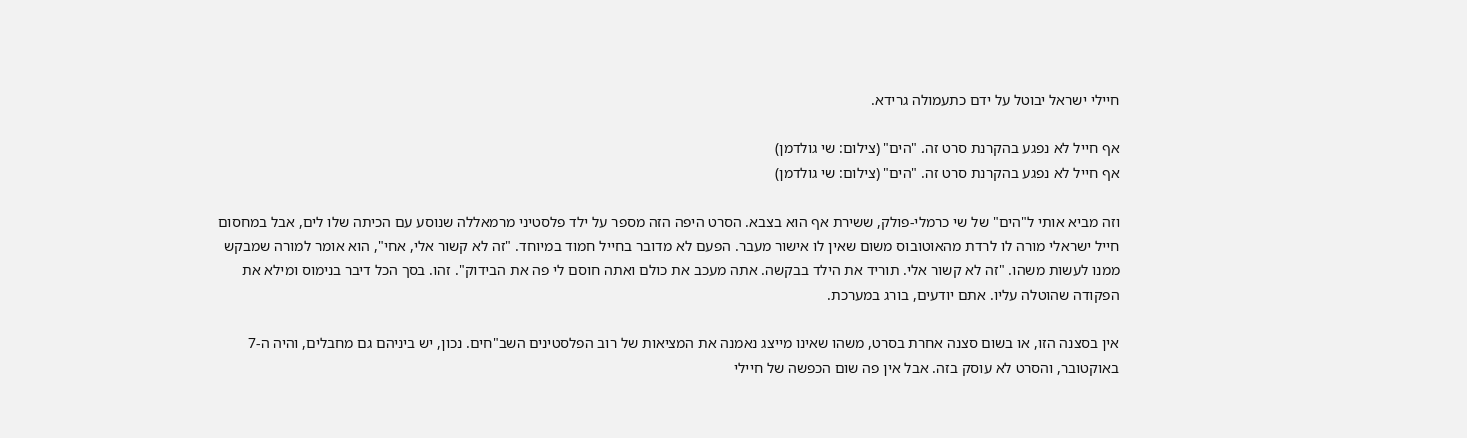חיילי ישראל יבוטל על ידם כתעמולה גרידא.

אף חייל לא נפגע בהקרנת סרט זה. "הים" (צילום: שי גולדמן)
אף חייל לא נפגע בהקרנת סרט זה. "הים" (צילום: שי גולדמן)

וזה מביא אותי ל"הים" של שי כרמלי-פולק, ששירת אף הוא בצבא. הסרט היפה הזה מספר על ילד פלסטיני מרמאללה שנוסע עם הכיתה שלו לים, אבל במחסום חייל ישראלי מורה לו לרדת מהאוטובוס משום שאין לו אישור מעבר. הפעם לא מדובר בחייל חמוד במיוחד. "זה לא קשור אלי, אחי", הוא אומר למורה שמבקש ממנו לעשות משהו. "זה לא קשור אלי. תוריד את הילד בבקשה. אתה מעכב את כולם ואתה חוסם לי פה את הבידוק". זהו. בסך הכל דיבר בנימוס ומילא את הפקודה שהוטלה עליו. אתם יודעים, בורג במערכת.

אין בסצנה הזו, או בשום סצנה אחרת בסרט, משהו שאינו מייצג נאמנה את המציאות של רוב הפלסטינים השב"חים. נכון, יש ביניהם גם מחבלים, והיה ה-7 באוקטובר, והסרט לא עוסק בזה. אבל אין פה שום הכפשה של חיילי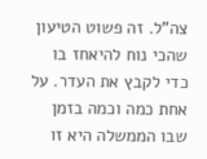צה"ל. זה פשוט הטיעון שהכי נוח להיאחז בו כדי לקבץ את העדר. על אחת כמה וכמה בזמן שבו הממשלה היא זו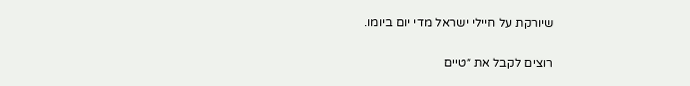שיורקת על חיילי ישראל מדי יום ביומו.

רוצים לקבל את ״טיים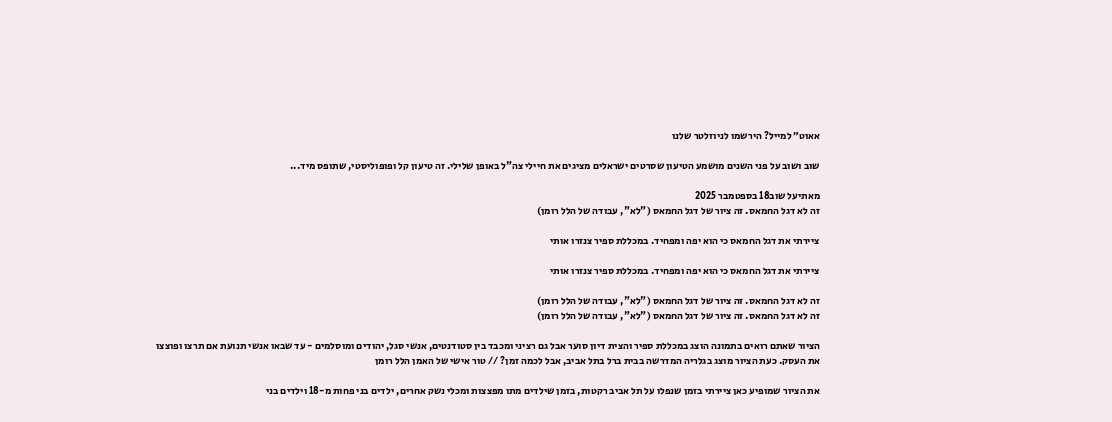אאוט״ למייל? הירשמו לניוזלטר שלנו

שוב ושוב על פני השנים מושמע הטיעון שסרטים ישראלים מציגים את חיילי צה"ל באופן שלילי. זה טיעון קל ופופוליסטי, שתופס מיד...

מאתיעל שוב18 בספטמבר 2025
זה לא דגל החמאס. זה ציור של דגל החמאס ("לא", עבודה של הלל רומן)

ציירתי את דגל החמאס כי הוא יפה ומפחיד. במכללת ספיר צנזרו אותי

ציירתי את דגל החמאס כי הוא יפה ומפחיד. במכללת ספיר צנזרו אותי

זה לא דגל החמאס. זה ציור של דגל החמאס ("לא", עבודה של הלל רומן)
זה לא דגל החמאס. זה ציור של דגל החמאס ("לא", עבודה של הלל רומן)

הציור שאתם רואים בתמונה הוצג במכללת ספיר והצית דיון סוער אבל גם רציני ומכבד בין סטודנטים, אנשי סגל, יהודים ומוסלמים - עד שבאו אנשי תנועת אם תרצו ופוצצו את העסק. כעת הציור מוצג בגלריה המדרשה בבית ברל בתל אביב, אבל לכמה זמן? // טור אישי של האמן הלל רומן

את הציור שמופיע כאן ציירתי בזמן שנפלו על תל אביב רקטות, בזמן שילדים מתו מפצצות ומכלי נשק אחרים, ילדים בני פחות מ-18 וילדים בני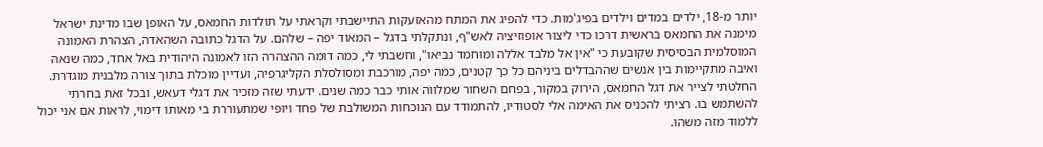יותר מ-18, ילדים במדים וילדים בפיג'מות. כדי להפיג את המתח מהאזעקות התיישבתי וקראתי על תולדות החמאס, על האופן שבו מדינת ישראל מימנה את החמאס בראשית דרכו כדי ליצור אופוזיציה לאש"ף, ונתקלתי בדגל – המאוד יפה – שלהם. על הדגל כתובה השהאדה, הצהרת האמונה המוסלמית הבסיסית שקובעת כי "אין אל מלבד אללה ומוחמד נביאו", וחשבתי לי, כמה דומה ההצהרה הזו לאמונה היהודית באל אחד, כמה שנאה ואיבה מתקיימות בין אנשים שההבדלים ביניהם כל כך קטנים, כמה יפה, מורכבת ומסולסלת הקליגרפיה, ועדיין מוכלת בתוך צורה מלבנית מוגדרת. החלטתי לצייר את דגל החמאס, הירוק במקור, בפחם השחור שמלווה אותי כבר כמה שנים. ידעתי שזה מזכיר את דגלי דעאש, ובכל זאת בחרתי להשתמש בו. רציתי להכניס את האימה אלי לסטודיו, להתמודד עם הנוכחות המשולבת של פחד ויופי שמתעוררת בי מאותו דימוי, לראות אם אני יכול ללמוד מזה משהו.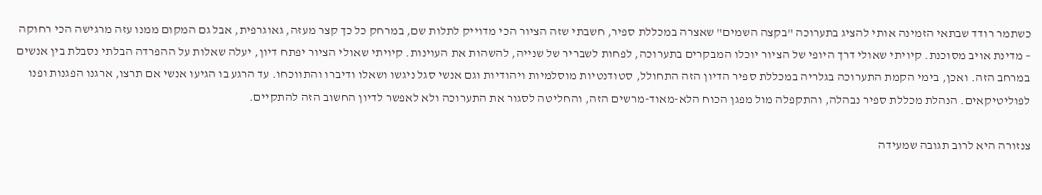כשתמר רודד שבתאי הזמינה אותי להציג בתערוכה "בקצה השמים" שאצרה במכללת ספיר, חשבתי שזה הציור הכי מדוייק לתלות שם, במרחק כל כך קצר מעזה, גאוגרפית, אבל גם המקום ממנו עזה מרגישה הכי רחוקה – מדינת אויב מסוכנת. קיויתי שאולי דרך היופי של הציור יוכלו המבקרים בתערוכה, לפחות לשבריר של שנייה, להשהות את העוינות. קיויתי שאולי הציור יפתח דיון, יעלה שאלות על ההפרדה הבלתי נסבלת בין אנשים במרחב הזה. ואכן, בימי הקמת התערוכה בגלריה במכללת ספיר הדיון הזה התחולל, סטודנטיות מוסלמיות ויהודיות וגם אנשי סגל ניגשו ושאלו ודיברו והתווכחו. עד הרגע בו הגיעו אנשי אם תרצו, ארגנו הפגנות ופנו לפוליטיקאים. הנהלת מכללת ספיר נבהלה, והתקפלה מול מפגן הכוח הלא-מאוד-מרשים הזה, והחליטה לסגור את התערוכה ולא לאפשר לדיון החשוב הזה להתקיים.

צנזורה היא לרוב תגובה שמעידה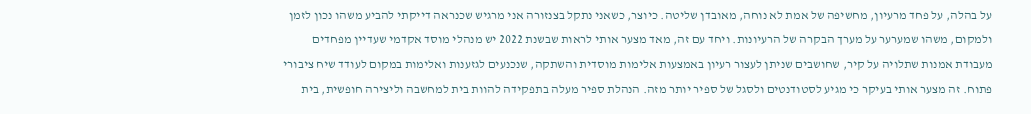על בהלה, על פחד מרעיון, מחשיפה של אמת לא נוחה, מאובדן שליטה. כיוצר, כשאני נתקל בצנזורה אני מרגיש שכנראה דייקתי להביע משהו נכון לזמן ולמקום, משהו שמערער על מערך הבקרה של הרעיונות. ויחד עם זה, מאד מצער אותי לראות שבשנת 2022 יש מנהלי מוסד אקדמי שעדיין מפחדים מעבודת אמנות שתלויה על קיר, שחושבים שניתן לעצור רעיון באמצעות אלימות מוסדית והשתקה, שנכנעים לגזענות ואלימות במקום לעודד שיח ציבורי פתוח. זה מצער אותי בעיקר כי מגיע לסטודנטים ולסגל של ספיר יותר מזה. הנהלת ספיר מעלה בתפקידה להוות בית למחשבה וליצירה חופשית, בית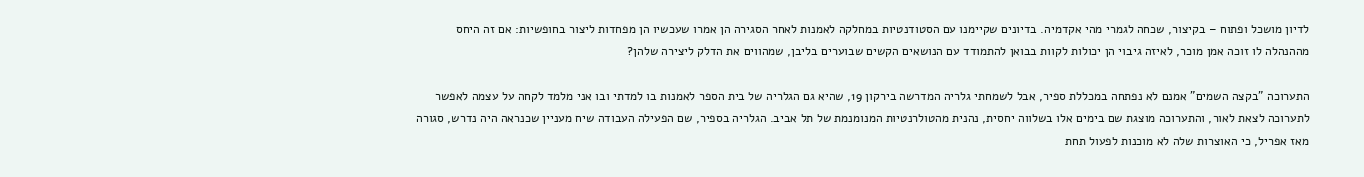לדיון מושכל ופתוח – בקיצור, שכחה לגמרי מהי אקדמיה. בדיונים שקיימנו עם הסטודנטיות במחלקה לאמנות לאחר הסגירה הן אמרו שעכשיו הן מפחדות ליצור בחופשיות: אם זה היחס מההנהלה לו זוכה אמן מוכר, לאיזה גיבוי הן יכולות לקוות בבואן להתמודד עם הנושאים הקשים שבוערים בליבן, שמהווים את הדלק ליצירה שלהן?

התערוכה "בקצה השמים" אמנם לא נפתחה במכללת ספיר, אבל לשמחתי גלריה המדרשה בירקון 19, שהיא גם הגלריה של בית הספר לאמנות בו למדתי ובו אני מלמד לקחה על עצמה לאפשר לתערוכה לצאת לאור, והתערוכה מוצגת שם בימים אלו בשלווה יחסית, נהנית מהטולרנטיות המנומנמת של תל אביב. הגלריה בספיר, שם הפעילה העבודה שיח מעניין שכנראה היה נדרש, סגורה מאז אפריל, כי האוצרות שלה לא מוכנות לפעול תחת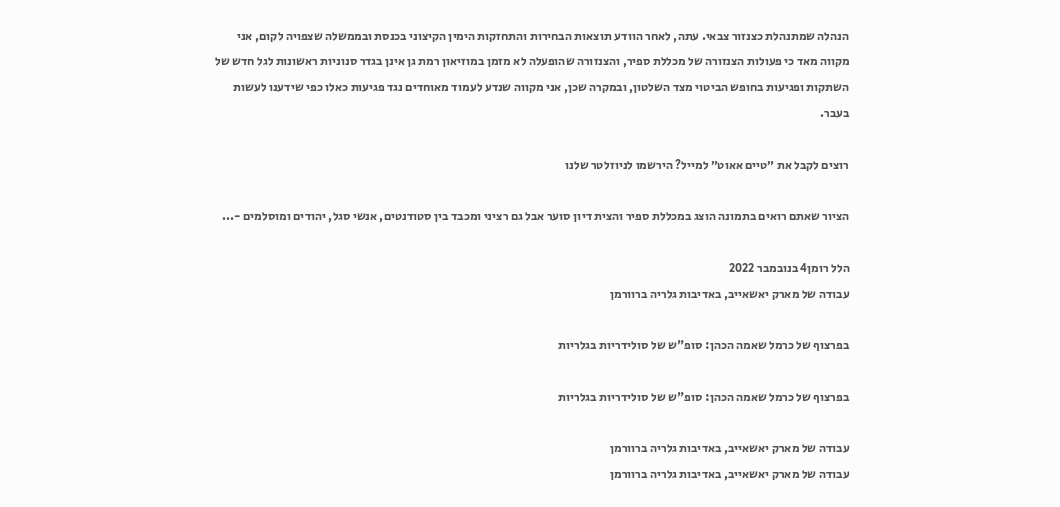הנהלה שמתנהלת כצנזור צבאי. עתה, לאחר הוודע תוצאות הבחירות והתחזקות הימין הקיצוני בכנסת ובממשלה שצפויה לקום, אני מקווה מאד כי פעולות הצנזורה של מכללת ספיר, והצנזורה שהופעלה לא מזמן במוזיאון רמת גן אינן בגדר סנוניות ראשונות לגל חדש של השתקות ופגיעות בחופש הביטוי מצד השלטון, ובמקרה שכן, אני מקווה שנדע לעמוד מאוחדים נגד פגיעות כאלו כפי שידענו לעשות בעבר.

רוצים לקבל את ״טיים אאוט״ למייל? הירשמו לניוזלטר שלנו

הציור שאתם רואים בתמונה הוצג במכללת ספיר והצית דיון סוער אבל גם רציני ומכבד בין סטודנטים, אנשי סגל, יהודים ומוסלמים -...

הלל רומן4 בנובמבר 2022
עבודה של מארק יאשאייב, באדיבות גלריה ברוורמן

בפרצוף של כרמל שאמה הכהן: סופ"ש של סולידריות בגלריות

בפרצוף של כרמל שאמה הכהן: סופ"ש של סולידריות בגלריות

עבודה של מארק יאשאייב, באדיבות גלריה ברוורמן
עבודה של מארק יאשאייב, באדיבות גלריה ברוורמן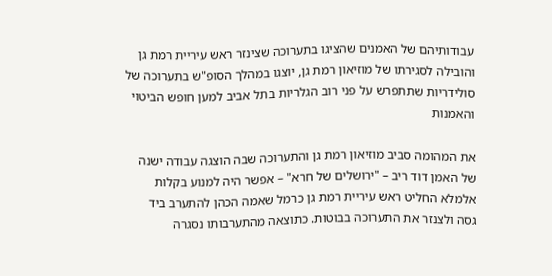עבודותיהם של האמנים שהציגו בתערוכה שצינזר ראש עיריית רמת גן והובילה לסגירתו של מוזיאון רמת גן, יוצגו במהלך הסופ"ש בתערוכה של סולידריות שתתפרש על פני רוב הגלריות בתל אביב למען חופש הביטוי והאמנות

את המהומה סביב מוזיאון רמת גן והתערוכה שבה הוצגה עבודה ישנה של האמן דוד ריב – "ירושלים של חרא" – אפשר היה למנוע בקלות אלמלא החליט ראש עיריית רמת גן כרמל שאמה הכהן להתערב ביד גסה ולצנזר את התערוכה בבוטות. כתוצאה מהתערבותו נסגרה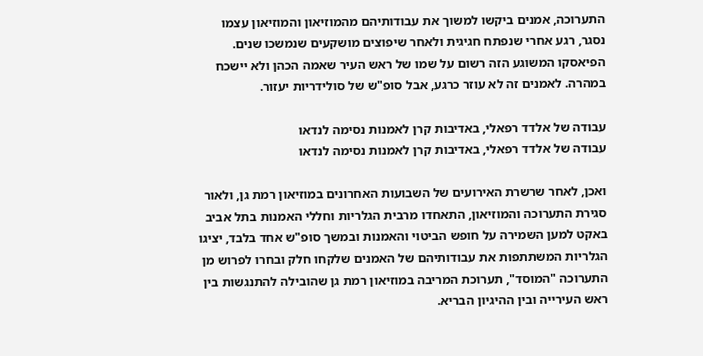התערוכה, אמנים ביקשו למשוך את עבודותיהם מהמוזיאון והמוזיאון עצמו נסגר, רגע אחרי שנפתח חגיגית ולאחר שיפוצים מושקעים שנמשכו שנים. הפיאסקו המשוגע הזה רשום על שמו של ראש העיר שאמה הכהן ולא יישכח במהרה. לאמנים זה לא עוזר כרגע, אבל סופ"ש של סולידריות יעזור.

עבודה של אלדד רפאלי, באדיבות קרן לאמנות נסימה לנדאו
עבודה של אלדד רפאלי, באדיבות קרן לאמנות נסימה לנדאו

ואכן, לאחר שרשרת האירועים של השבועות האחרונים במוזיאון רמת גן, ולאור סגירת התערוכה והמוזיאון, התאחדו מרבית הגלריות וחללי האמנות בתל אביב באקט למען השמירה על חופש הביטוי והאמנות ובמשך סופ"ש אחד בלבד, יציגו הגלריות המשתתפות את עבודותיהם של האמנים שלקחו חלק ובחרו לפרוש מן התערוכה "המוסד", תערוכת המריבה במוזיאון רמת גן שהובילה להתנגשות בין ראש העירייה ובין ההיגיון הבריא.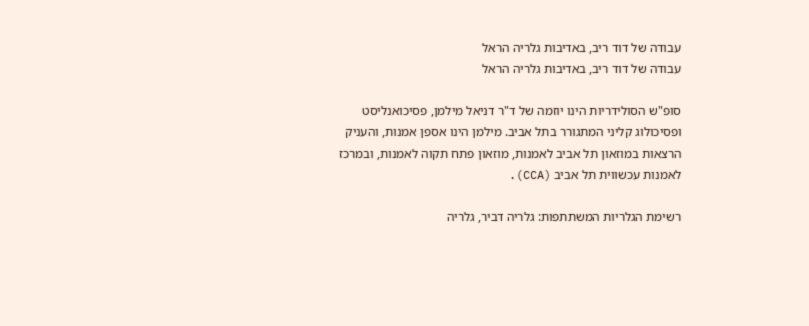עבודה של דוד ריב, באדיבות גלריה הראל
עבודה של דוד ריב, באדיבות גלריה הראל

סופ"ש הסולידריות הינו יוזמה של ד"ר דניאל מילמן, פסיכואנליסט ופסיכולוג קליני המתגורר בתל אביב. מילמן הינו אספן אמנות, והעניק הרצאות במוזאון תל אביב לאמנות, מוזאון פתח תקוה לאמנות, ובמרכז לאמנות עכשווית תל אביב (CCA).

רשימת הגלריות המשתתפות: גלריה דביר, גלריה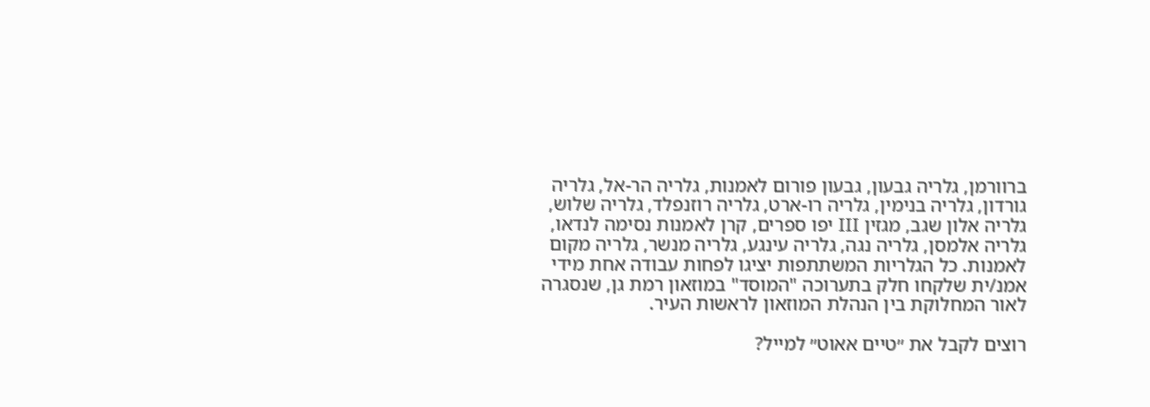ברוורמן, גלריה גבעון, גבעון פורום לאמנות, גלריה הר-אל, גלריה גורדון, גלריה בנימין, גלריה רו-ארט, גלריה רוזנפלד, גלריה שלוש, גלריה אלון שגב, מגזין III יפו ספרים, קרן לאמנות נסימה לנדאו, גלריה אלמסן, גלריה נגה, גלריה עינגע, גלריה מנשר, גלריה מקום לאמנות. כל הגלריות המשתתפות יציגו לפחות עבודה אחת מידי אמנ/ית שלקחו חלק בתערוכה "המוסד" במוזאון רמת גן, שנסגרה לאור המחלוקת בין הנהלת המוזאון לראשות העיר.

רוצים לקבל את ״טיים אאוט״ למייל?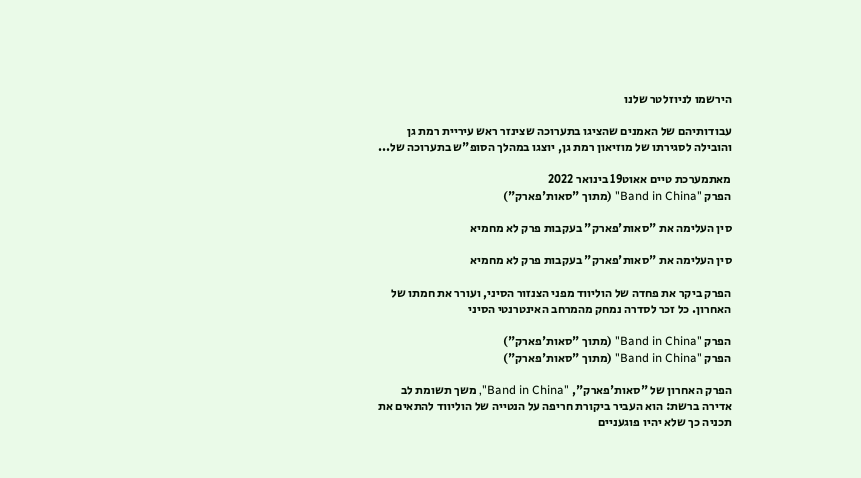הירשמו לניוזלטר שלנו

עבודותיהם של האמנים שהציגו בתערוכה שצינזר ראש עיריית רמת גן והובילה לסגירתו של מוזיאון רמת גן, יוצגו במהלך הסופ"ש בתערוכה של...

מאתמערכת טיים אאוט19 בינואר 2022
הפרק "Band in China" (מתוך "סאות'פארק")

סין העלימה את "סאות'פארק" בעקבות פרק לא מחמיא

סין העלימה את "סאות'פארק" בעקבות פרק לא מחמיא

הפרק ביקר את פחדה של הוליווד מפני הצנזור הסיני, ועורר את חמתו של האחרון. כל זכר לסדרה נמחק מהמרחב האינטרנטי הסיני

הפרק "Band in China" (מתוך "סאות'פארק")
הפרק "Band in China" (מתוך "סאות'פארק")

הפרק האחרון של "סאות'פארק", "Band in China", משך תשומת לב אדירה ברשת: הוא העביר ביקורת חריפה על הנטייה של הוליווד להתאים את תכניה כך שלא יהיו פוגעניים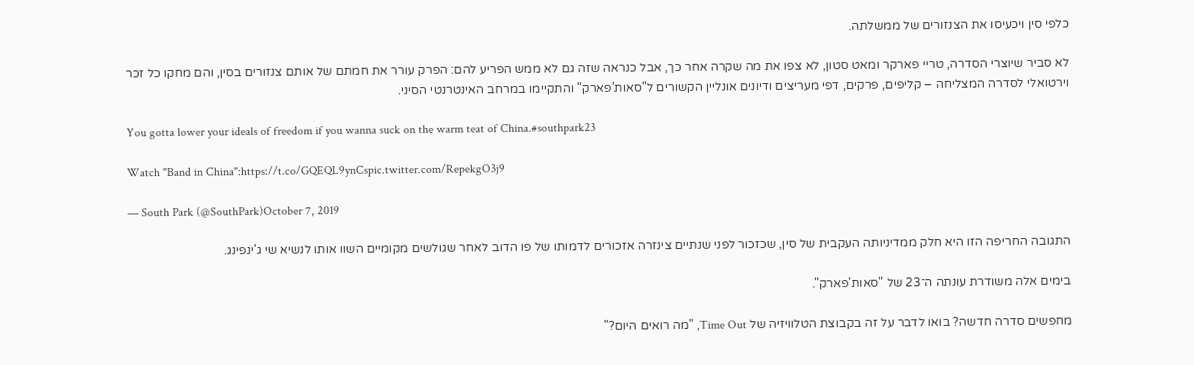כלפי סין ויכעיסו את הצנזורים של ממשלתה.

לא סביר שיוצרי הסדרה, טריי פארקר ומאט סטון, לא צפו את מה שקרה אחר כך, אבל כנראה שזה גם לא ממש הפריע להם: הפרק עורר את חמתם של אותם צנזורים בסין, והם מחקו כל זכר וירטואלי לסדרה המצליחה – קליפים, פרקים, דפי מעריצים ודיונים אונליין הקשורים ל"סאות'פארק" והתקיימו במרחב האינטרנטי הסיני.

You gotta lower your ideals of freedom if you wanna suck on the warm teat of China.#southpark23

Watch "Band in China":https://t.co/GQEQL9ynCspic.twitter.com/RepekgO3j9

— South Park (@SouthPark)October 7, 2019

התגובה החריפה הזו היא חלק ממדיניותה העקבית של סין, שכזכור לפני שנתיים צינזרה אזכורים לדמותו של פו הדוב לאחר שגולשים מקומיים השוו אותו לנשיא שי ג'ינפינג.

בימים אלה משודרת עונתה ה־23 של "סאות'פארק".

מחפשים סדרה חדשה? בואו לדבר על זה בקבוצת הטלוויזיה של Time Out, "מה רואים היום?"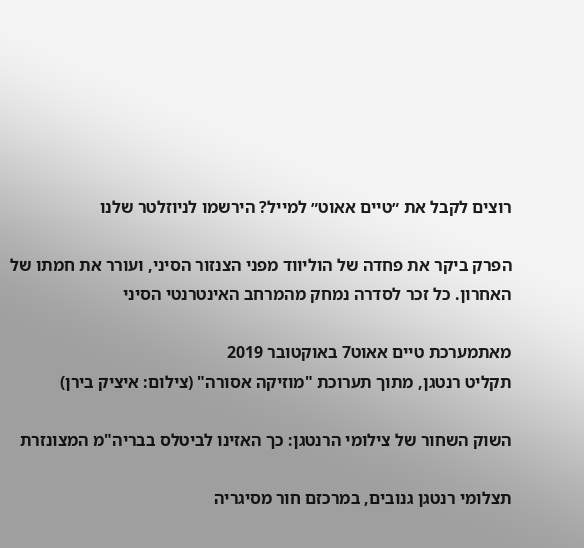רוצים לקבל את ״טיים אאוט״ למייל? הירשמו לניוזלטר שלנו

הפרק ביקר את פחדה של הוליווד מפני הצנזור הסיני, ועורר את חמתו של האחרון. כל זכר לסדרה נמחק מהמרחב האינטרנטי הסיני

מאתמערכת טיים אאוט7 באוקטובר 2019
תקליט רנטגן, מתוך תערוכת "מוזיקה אסורה" (צילום: איציק בירן)

השוק השחור של צילומי הרנטגן: כך האזינו לביטלס בבריה"מ המצונזרת

תצלומי רנטגן גנובים, במרכזם חור מסיגריה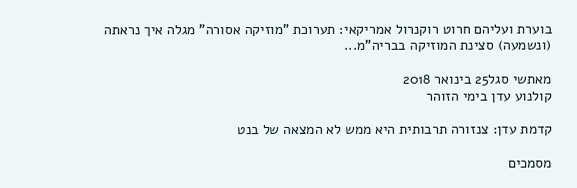בוערת ועליהם חרוט רוקנרול אמריקאי: תערוכת "מוזיקה אסורה" מגלה איך נראתה (ונשמעה) סצינת המוזיקה בבריה"מ...

מאתשי סגל25 בינואר 2018
קולנוע עדן בימי הזוהר

קדמת עדן: צנזורה תרבותית היא ממש לא המצאה של בנט

מסמכים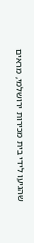שהגיעו לידי בית מכירות ירושלמי, מראים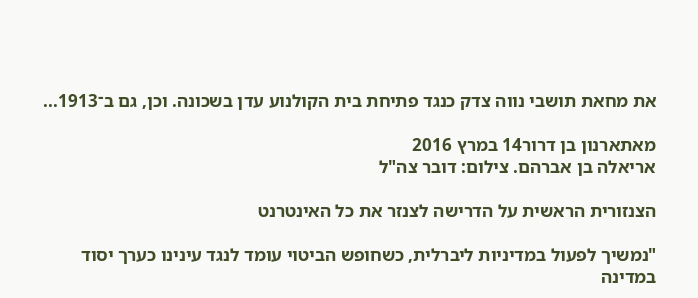את מחאת תושבי נווה צדק כנגד פתיחת בית הקולנוע עדן בשכונה. וכן, גם ב־1913...

מאתארנון בן דרור14 במרץ 2016
אריאלה בן אברהם. צילום: דובר צה"ל

הצנזורית הראשית על הדרישה לצנזר את כל האינטרנט

"נמשיך לפעול במדיניות ליברלית, כשחופש הביטוי עומד לנגד עינינו כערך יסוד במדינה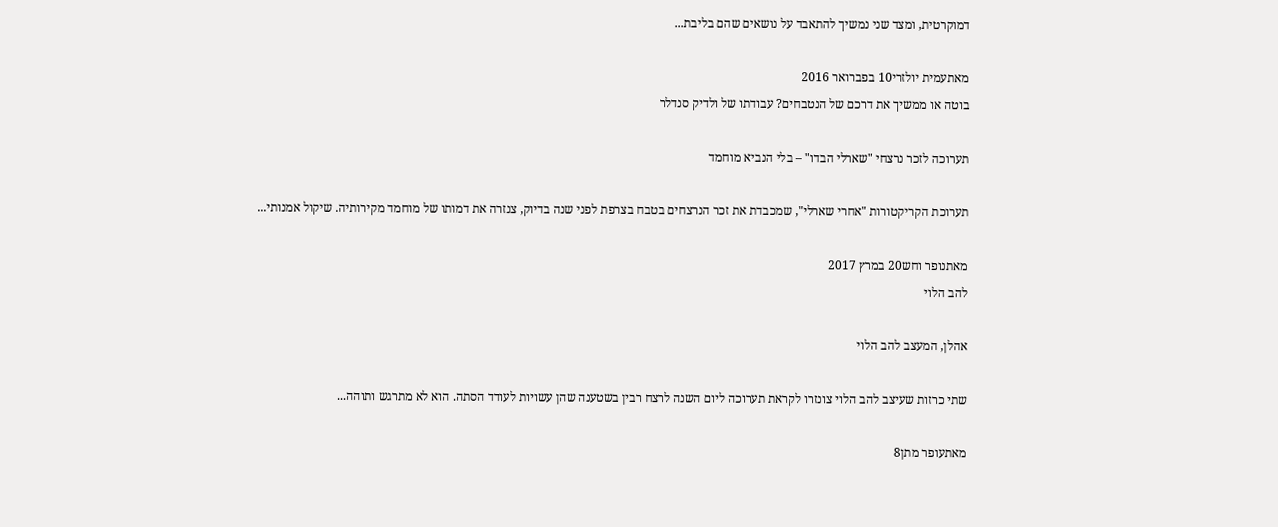דמוקרטית, ומצד שני נמשיך להתאבד על נושאים שהם בליבת...

מאתעמית יולזרי10 בפברואר 2016
בוטה או ממשיך את דרכם של הנטבחים? עבודתו של ולדיק סנדלר

תערוכה לזכר נרצחי "שארלי הבדו" – בלי הנביא מוחמד

תערוכת הקריקטורות "אחרי שארלי", שמכבדת את זכר הנרצחים בטבח בצרפת לפני שנה בדיוק, צנזרה את דמותו של מוחמד מקירותיה. שיקול אמנותי...

מאתנופר וחש20 במרץ 2017
להב הלוי

אהלן, המעצב להב הלוי

שתי כרזות שעיצב להב הלוי צונזרו לקראת תערוכה ליום השנה לרצח רבין בשטענה שהן עשויות לעודד הסתה. הוא לא מתרגש ותוהה...

מאתעופר מתן8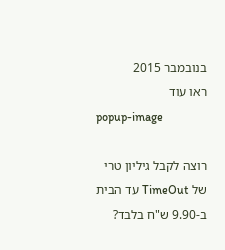בנובמבר 2015
ראו עוד
popup-image

רוצה לקבל גיליון טרי של TimeOut עד הבית ב-9.90 ש"ח בלבד?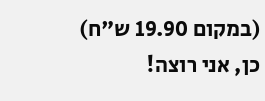(במקום 19.90 ש"ח)
כן, אני רוצה!